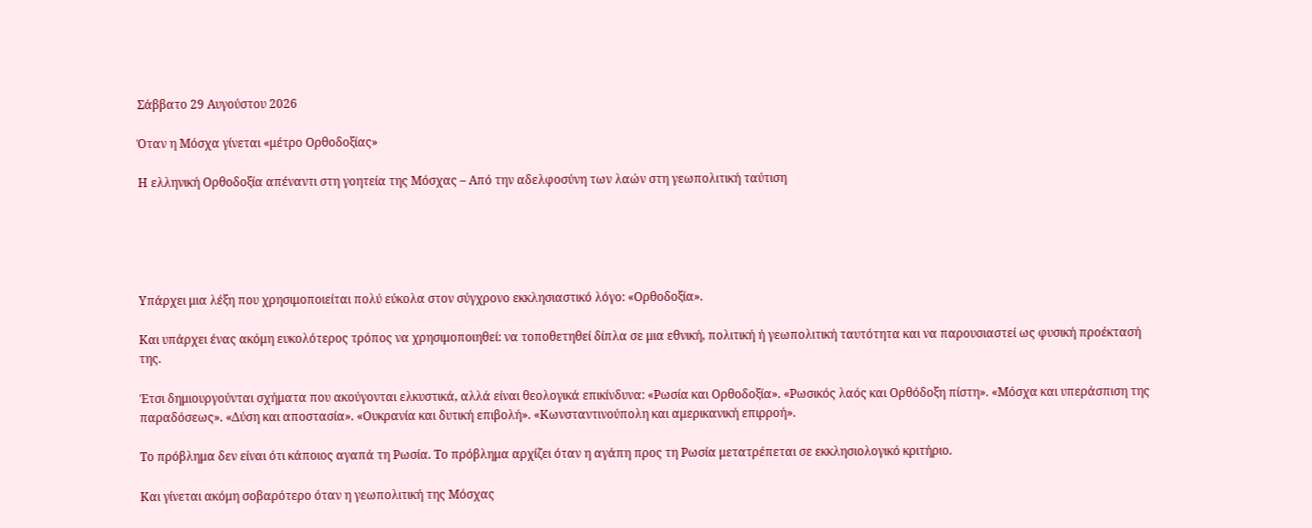Σάββατο 29 Αυγούστου 2026

Όταν η Μόσχα γίνεται «μέτρο Ορθοδοξίας»

Η ελληνική Ορθοδοξία απέναντι στη γοητεία της Μόσχας – Από την αδελφοσύνη των λαών στη γεωπολιτική ταύτιση





Υπάρχει μια λέξη που χρησιμοποιείται πολύ εύκολα στον σύγχρονο εκκλησιαστικό λόγο: «Ορθοδοξία».

Και υπάρχει ένας ακόμη ευκολότερος τρόπος να χρησιμοποιηθεί: να τοποθετηθεί δίπλα σε μια εθνική, πολιτική ή γεωπολιτική ταυτότητα και να παρουσιαστεί ως φυσική προέκτασή της.

Έτσι δημιουργούνται σχήματα που ακούγονται ελκυστικά, αλλά είναι θεολογικά επικίνδυνα: «Ρωσία και Ορθοδοξία». «Ρωσικός λαός και Ορθόδοξη πίστη». «Μόσχα και υπεράσπιση της παραδόσεως». «Δύση και αποστασία». «Ουκρανία και δυτική επιβολή». «Κωνσταντινούπολη και αμερικανική επιρροή».

Το πρόβλημα δεν είναι ότι κάποιος αγαπά τη Ρωσία. Το πρόβλημα αρχίζει όταν η αγάπη προς τη Ρωσία μετατρέπεται σε εκκλησιολογικό κριτήριο.

Και γίνεται ακόμη σοβαρότερο όταν η γεωπολιτική της Μόσχας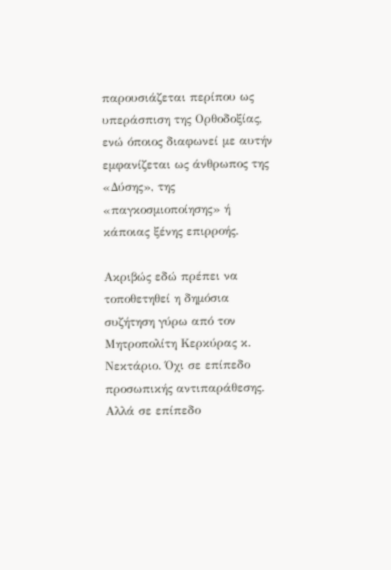παρουσιάζεται περίπου ως υπεράσπιση της Ορθοδοξίας, ενώ όποιος διαφωνεί με αυτήν εμφανίζεται ως άνθρωπος της «Δύσης», της «παγκοσμιοποίησης» ή κάποιας ξένης επιρροής.

Ακριβώς εδώ πρέπει να τοποθετηθεί η δημόσια συζήτηση γύρω από τον Μητροπολίτη Κερκύρας κ. Νεκτάριο. Όχι σε επίπεδο προσωπικής αντιπαράθεσης. Αλλά σε επίπεδο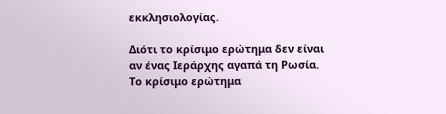εκκλησιολογίας.

Διότι το κρίσιμο ερώτημα δεν είναι αν ένας Ιεράρχης αγαπά τη Ρωσία. Το κρίσιμο ερώτημα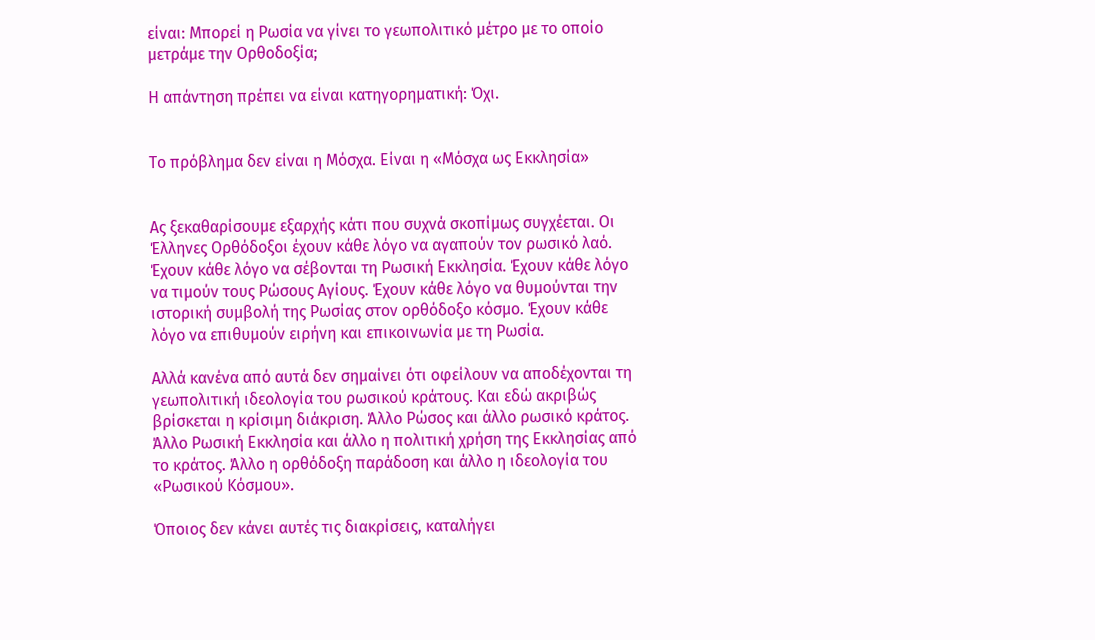είναι: Μπορεί η Ρωσία να γίνει το γεωπολιτικό μέτρο με το οποίο μετράμε την Ορθοδοξία;

Η απάντηση πρέπει να είναι κατηγορηματική: Όχι.


Το πρόβλημα δεν είναι η Μόσχα. Είναι η «Μόσχα ως Εκκλησία»


Ας ξεκαθαρίσουμε εξαρχής κάτι που συχνά σκοπίμως συγχέεται. Οι Έλληνες Ορθόδοξοι έχουν κάθε λόγο να αγαπούν τον ρωσικό λαό. Έχουν κάθε λόγο να σέβονται τη Ρωσική Εκκλησία. Έχουν κάθε λόγο να τιμούν τους Ρώσους Αγίους. Έχουν κάθε λόγο να θυμούνται την ιστορική συμβολή της Ρωσίας στον ορθόδοξο κόσμο. Έχουν κάθε λόγο να επιθυμούν ειρήνη και επικοινωνία με τη Ρωσία.

Αλλά κανένα από αυτά δεν σημαίνει ότι οφείλουν να αποδέχονται τη γεωπολιτική ιδεολογία του ρωσικού κράτους. Και εδώ ακριβώς βρίσκεται η κρίσιμη διάκριση. Άλλο Ρώσος και άλλο ρωσικό κράτος. Άλλο Ρωσική Εκκλησία και άλλο η πολιτική χρήση της Εκκλησίας από το κράτος. Άλλο η ορθόδοξη παράδοση και άλλο η ιδεολογία του «Ρωσικού Κόσμου».

Όποιος δεν κάνει αυτές τις διακρίσεις, καταλήγει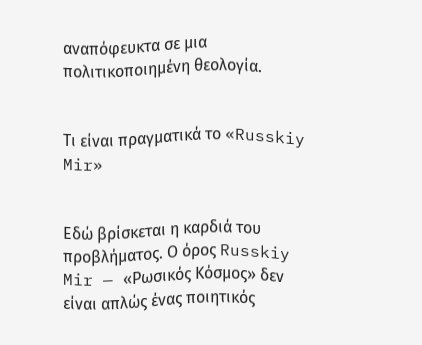αναπόφευκτα σε μια πολιτικοποιημένη θεολογία.


Τι είναι πραγματικά το «Russkiy Mir»


Εδώ βρίσκεται η καρδιά του προβλήματος. Ο όρος Russkiy Mir — «Ρωσικός Κόσμος» δεν είναι απλώς ένας ποιητικός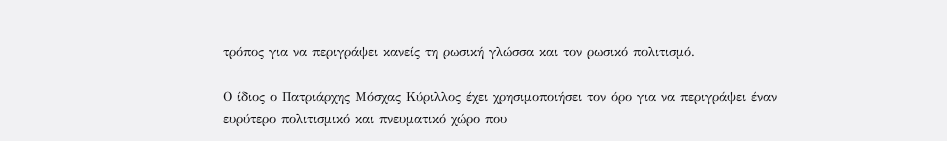τρόπος για να περιγράψει κανείς τη ρωσική γλώσσα και τον ρωσικό πολιτισμό.

Ο ίδιος ο Πατριάρχης Μόσχας Κύριλλος έχει χρησιμοποιήσει τον όρο για να περιγράψει έναν ευρύτερο πολιτισμικό και πνευματικό χώρο που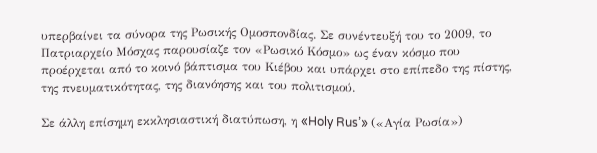υπερβαίνει τα σύνορα της Ρωσικής Ομοσπονδίας. Σε συνέντευξή του το 2009, το Πατριαρχείο Μόσχας παρουσίαζε τον «Ρωσικό Κόσμο» ως έναν κόσμο που προέρχεται από το κοινό βάπτισμα του Κιέβου και υπάρχει στο επίπεδο της πίστης, της πνευματικότητας, της διανόησης και του πολιτισμού.

Σε άλλη επίσημη εκκλησιαστική διατύπωση, η «Holy Rus’» («Αγία Ρωσία»)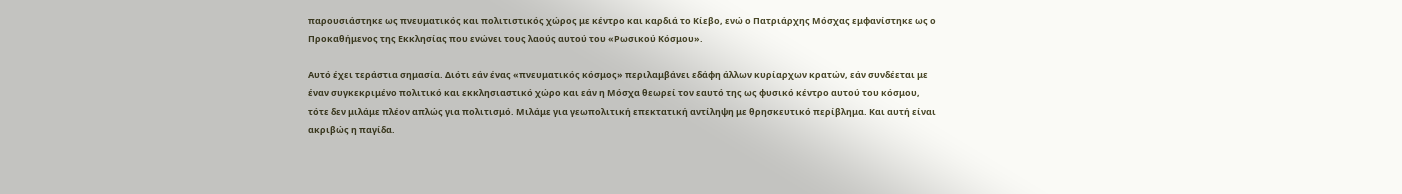παρουσιάστηκε ως πνευματικός και πολιτιστικός χώρος με κέντρο και καρδιά το Κίεβο, ενώ ο Πατριάρχης Μόσχας εμφανίστηκε ως ο Προκαθήμενος της Εκκλησίας που ενώνει τους λαούς αυτού του «Ρωσικού Κόσμου».

Αυτό έχει τεράστια σημασία. Διότι εάν ένας «πνευματικός κόσμος» περιλαμβάνει εδάφη άλλων κυρίαρχων κρατών, εάν συνδέεται με έναν συγκεκριμένο πολιτικό και εκκλησιαστικό χώρο και εάν η Μόσχα θεωρεί τον εαυτό της ως φυσικό κέντρο αυτού του κόσμου, τότε δεν μιλάμε πλέον απλώς για πολιτισμό. Μιλάμε για γεωπολιτική επεκτατική αντίληψη με θρησκευτικό περίβλημα. Και αυτή είναι ακριβώς η παγίδα.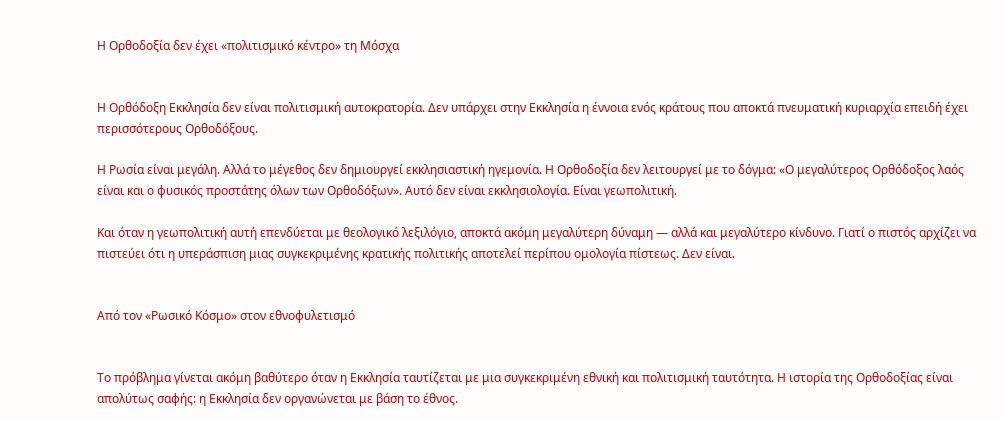Η Ορθοδοξία δεν έχει «πολιτισμικό κέντρο» τη Μόσχα


Η Ορθόδοξη Εκκλησία δεν είναι πολιτισμική αυτοκρατορία. Δεν υπάρχει στην Εκκλησία η έννοια ενός κράτους που αποκτά πνευματική κυριαρχία επειδή έχει περισσότερους Ορθοδόξους.

Η Ρωσία είναι μεγάλη. Αλλά το μέγεθος δεν δημιουργεί εκκλησιαστική ηγεμονία. Η Ορθοδοξία δεν λειτουργεί με το δόγμα: «Ο μεγαλύτερος Ορθόδοξος λαός είναι και ο φυσικός προστάτης όλων των Ορθοδόξων». Αυτό δεν είναι εκκλησιολογία. Είναι γεωπολιτική.

Και όταν η γεωπολιτική αυτή επενδύεται με θεολογικό λεξιλόγιο, αποκτά ακόμη μεγαλύτερη δύναμη — αλλά και μεγαλύτερο κίνδυνο. Γιατί ο πιστός αρχίζει να πιστεύει ότι η υπεράσπιση μιας συγκεκριμένης κρατικής πολιτικής αποτελεί περίπου ομολογία πίστεως. Δεν είναι.


Από τον «Ρωσικό Κόσμο» στον εθνοφυλετισμό


Το πρόβλημα γίνεται ακόμη βαθύτερο όταν η Εκκλησία ταυτίζεται με μια συγκεκριμένη εθνική και πολιτισμική ταυτότητα. Η ιστορία της Ορθοδοξίας είναι απολύτως σαφής: η Εκκλησία δεν οργανώνεται με βάση το έθνος.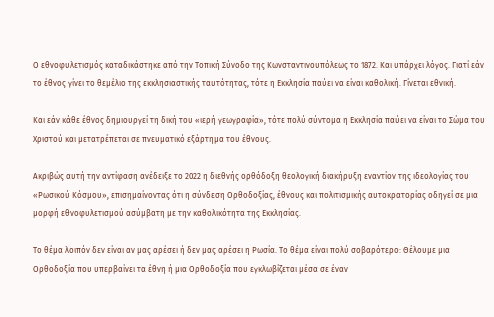Ο εθνοφυλετισμός καταδικάστηκε από την Τοπική Σύνοδο της Κωνσταντινουπόλεως το 1872. Και υπάρχει λόγος. Γιατί εάν το έθνος γίνει το θεμέλιο της εκκλησιαστικής ταυτότητας, τότε η Εκκλησία παύει να είναι καθολική. Γίνεται εθνική.

Και εάν κάθε έθνος δημιουργεί τη δική του «ιερή γεωγραφία», τότε πολύ σύντομα η Εκκλησία παύει να είναι το Σώμα του Χριστού και μετατρέπεται σε πνευματικό εξάρτημα του έθνους.

Ακριβώς αυτή την αντίφαση ανέδειξε το 2022 η διεθνής ορθόδοξη θεολογική διακήρυξη εναντίον της ιδεολογίας του «Ρωσικού Κόσμου», επισημαίνοντας ότι η σύνδεση Ορθοδοξίας, έθνους και πολιτισμικής αυτοκρατορίας οδηγεί σε μια μορφή εθνοφυλετισμού ασύμβατη με την καθολικότητα της Εκκλησίας.

Το θέμα λοιπόν δεν είναι αν μας αρέσει ή δεν μας αρέσει η Ρωσία. Το θέμα είναι πολύ σοβαρότερο: Θέλουμε μια Ορθοδοξία που υπερβαίνει τα έθνη ή μια Ορθοδοξία που εγκλωβίζεται μέσα σε έναν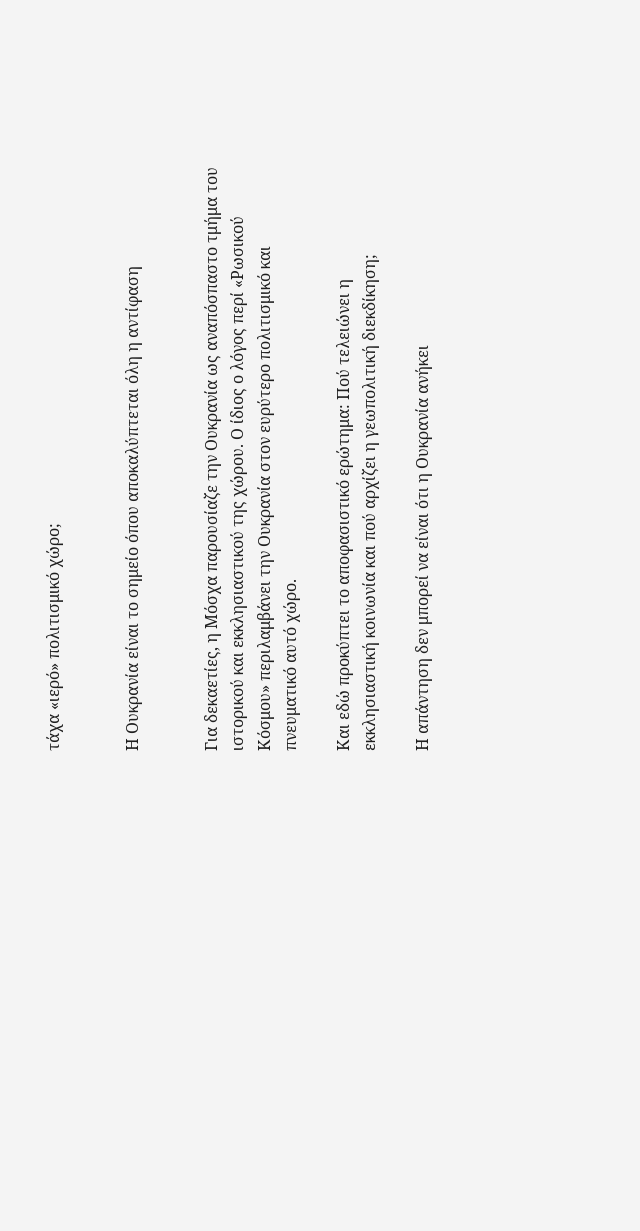τάχα «ιερό» πολιτισμικό χώρο;


Η Ουκρανία είναι το σημείο όπου αποκαλύπτεται όλη η αντίφαση


Για δεκαετίες, η Μόσχα παρουσίαζε την Ουκρανία ως αναπόσπαστο τμήμα του ιστορικού και εκκλησιαστικού της χώρου. Ο ίδιος ο λόγος περί «Ρωσικού Κόσμου» περιλαμβάνει την Ουκρανία στον ευρύτερο πολιτισμικό και πνευματικό αυτό χώρο.

Και εδώ προκύπτει το αποφασιστικό ερώτημα: Πού τελειώνει η εκκλησιαστική κοινωνία και πού αρχίζει η γεωπολιτική διεκδίκηση;

Η απάντηση δεν μπορεί να είναι ότι η Ουκρανία ανήκει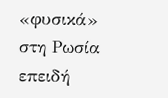«φυσικά» στη Ρωσία επειδή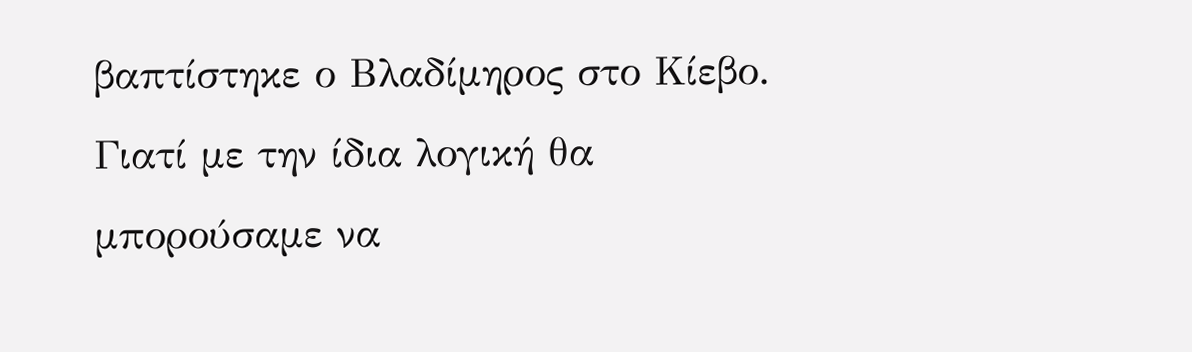βαπτίστηκε ο Βλαδίμηρος στο Κίεβο. Γιατί με την ίδια λογική θα μπορούσαμε να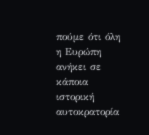πούμε ότι όλη η Ευρώπη ανήκει σε κάποια ιστορική αυτοκρατορία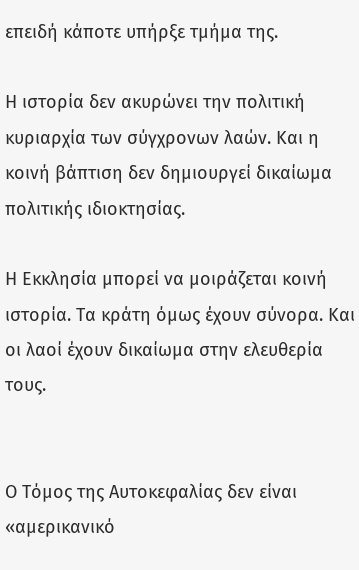επειδή κάποτε υπήρξε τμήμα της.

Η ιστορία δεν ακυρώνει την πολιτική κυριαρχία των σύγχρονων λαών. Και η κοινή βάπτιση δεν δημιουργεί δικαίωμα πολιτικής ιδιοκτησίας.

Η Εκκλησία μπορεί να μοιράζεται κοινή ιστορία. Τα κράτη όμως έχουν σύνορα. Και οι λαοί έχουν δικαίωμα στην ελευθερία τους.


Ο Τόμος της Αυτοκεφαλίας δεν είναι «αμερικανικό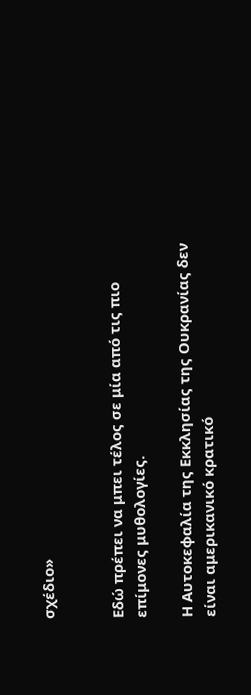σχέδιο»


Εδώ πρέπει να μπει τέλος σε μία από τις πιο επίμονες μυθολογίες.

Η Αυτοκεφαλία της Εκκλησίας της Ουκρανίας δεν είναι αμερικανικό κρατικό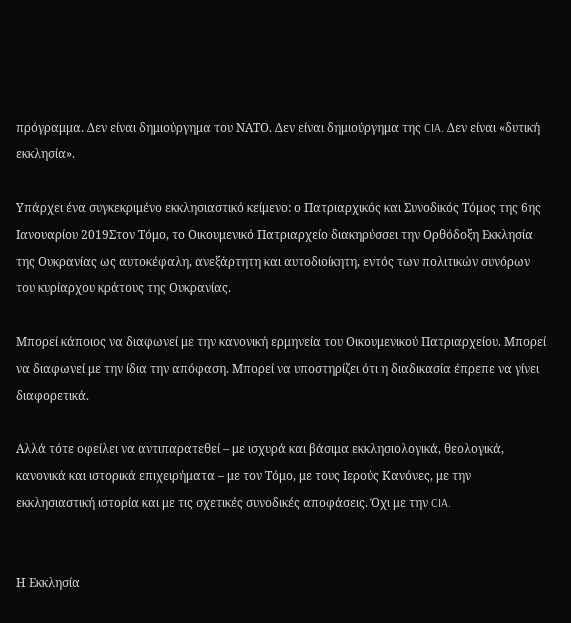πρόγραμμα. Δεν είναι δημιούργημα του ΝΑΤΟ. Δεν είναι δημιούργημα της CIA. Δεν είναι «δυτική εκκλησία».

Υπάρχει ένα συγκεκριμένο εκκλησιαστικό κείμενο: ο Πατριαρχικός και Συνοδικός Τόμος της 6ης Ιανουαρίου 2019Στον Τόμο, το Οικουμενικό Πατριαρχείο διακηρύσσει την Ορθόδοξη Εκκλησία της Ουκρανίας ως αυτοκέφαλη, ανεξάρτητη και αυτοδιοίκητη, εντός των πολιτικών συνόρων του κυρίαρχου κράτους της Ουκρανίας.

Μπορεί κάποιος να διαφωνεί με την κανονική ερμηνεία του Οικουμενικού Πατριαρχείου. Μπορεί να διαφωνεί με την ίδια την απόφαση. Μπορεί να υποστηρίζει ότι η διαδικασία έπρεπε να γίνει διαφορετικά.

Αλλά τότε οφείλει να αντιπαρατεθεί – με ισχυρά και βάσιμα εκκλησιολογικά, θεολογικά, κανονικά και ιστορικά επιχειρήματα – με τον Τόμο, με τους Ιερούς Κανόνες, με την εκκλησιαστική ιστορία και με τις σχετικές συνοδικές αποφάσεις. Όχι με την CIA.


Η Εκκλησία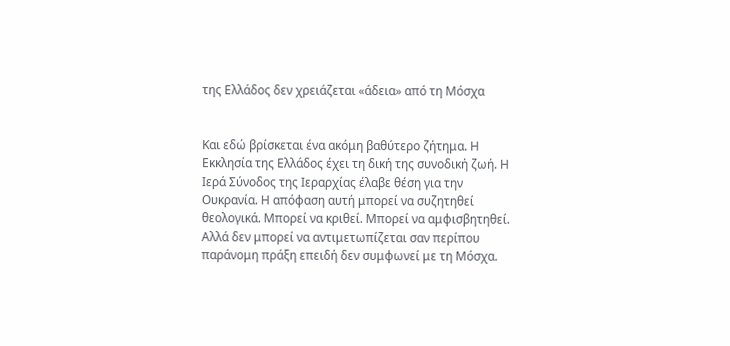της Ελλάδος δεν χρειάζεται «άδεια» από τη Μόσχα


Και εδώ βρίσκεται ένα ακόμη βαθύτερο ζήτημα. Η Εκκλησία της Ελλάδος έχει τη δική της συνοδική ζωή. Η Ιερά Σύνοδος της Ιεραρχίας έλαβε θέση για την Ουκρανία. Η απόφαση αυτή μπορεί να συζητηθεί θεολογικά. Μπορεί να κριθεί. Μπορεί να αμφισβητηθεί. Αλλά δεν μπορεί να αντιμετωπίζεται σαν περίπου παράνομη πράξη επειδή δεν συμφωνεί με τη Μόσχα.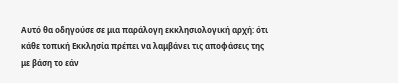Αυτό θα οδηγούσε σε μια παράλογη εκκλησιολογική αρχή: ότι κάθε τοπική Εκκλησία πρέπει να λαμβάνει τις αποφάσεις της με βάση το εάν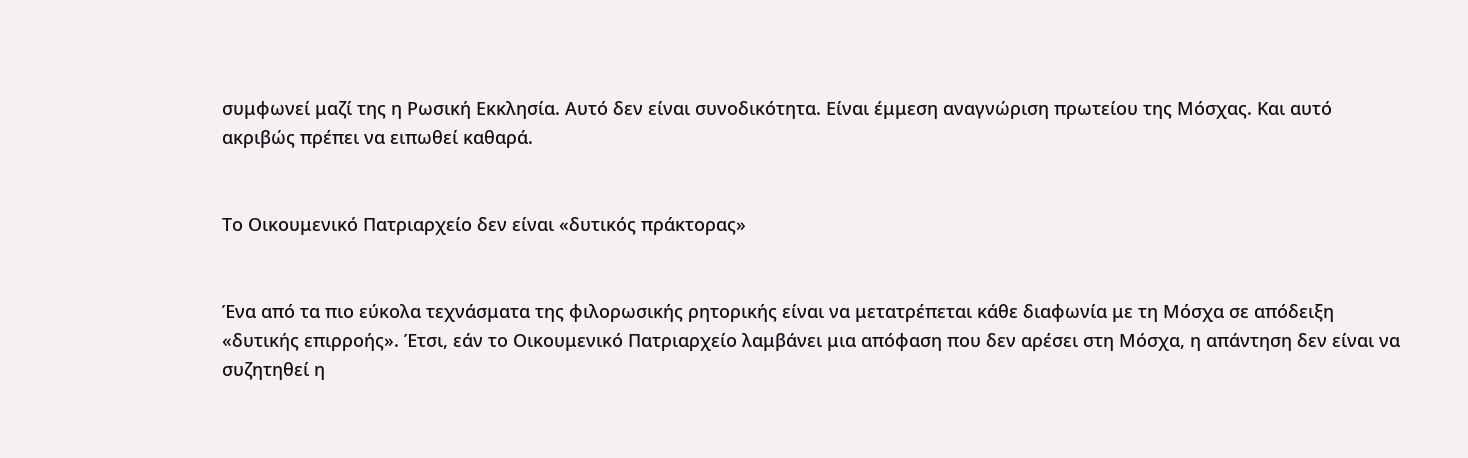συμφωνεί μαζί της η Ρωσική Εκκλησία. Αυτό δεν είναι συνοδικότητα. Είναι έμμεση αναγνώριση πρωτείου της Μόσχας. Και αυτό ακριβώς πρέπει να ειπωθεί καθαρά.


Το Οικουμενικό Πατριαρχείο δεν είναι «δυτικός πράκτορας»


Ένα από τα πιο εύκολα τεχνάσματα της φιλορωσικής ρητορικής είναι να μετατρέπεται κάθε διαφωνία με τη Μόσχα σε απόδειξη «δυτικής επιρροής». Έτσι, εάν το Οικουμενικό Πατριαρχείο λαμβάνει μια απόφαση που δεν αρέσει στη Μόσχα, η απάντηση δεν είναι να συζητηθεί η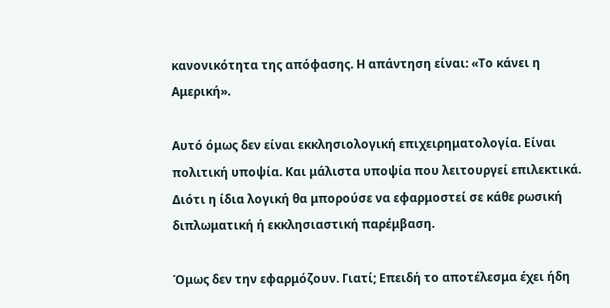κανονικότητα της απόφασης. Η απάντηση είναι: «Το κάνει η Αμερική».

Αυτό όμως δεν είναι εκκλησιολογική επιχειρηματολογία. Είναι πολιτική υποψία. Και μάλιστα υποψία που λειτουργεί επιλεκτικά. Διότι η ίδια λογική θα μπορούσε να εφαρμοστεί σε κάθε ρωσική διπλωματική ή εκκλησιαστική παρέμβαση.

Όμως δεν την εφαρμόζουν. Γιατί; Επειδή το αποτέλεσμα έχει ήδη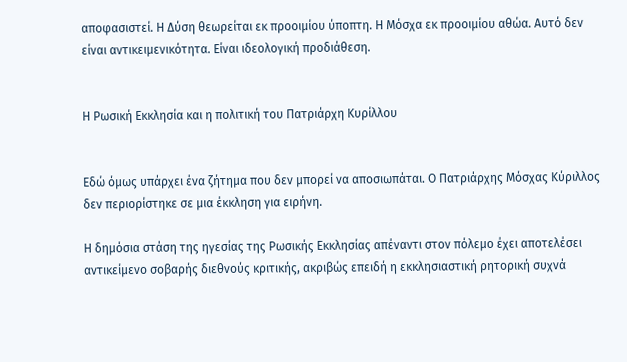αποφασιστεί. Η Δύση θεωρείται εκ προοιμίου ύποπτη. Η Μόσχα εκ προοιμίου αθώα. Αυτό δεν είναι αντικειμενικότητα. Είναι ιδεολογική προδιάθεση.


Η Ρωσική Εκκλησία και η πολιτική του Πατριάρχη Κυρίλλου


Εδώ όμως υπάρχει ένα ζήτημα που δεν μπορεί να αποσιωπάται. Ο Πατριάρχης Μόσχας Κύριλλος δεν περιορίστηκε σε μια έκκληση για ειρήνη.

Η δημόσια στάση της ηγεσίας της Ρωσικής Εκκλησίας απέναντι στον πόλεμο έχει αποτελέσει αντικείμενο σοβαρής διεθνούς κριτικής, ακριβώς επειδή η εκκλησιαστική ρητορική συχνά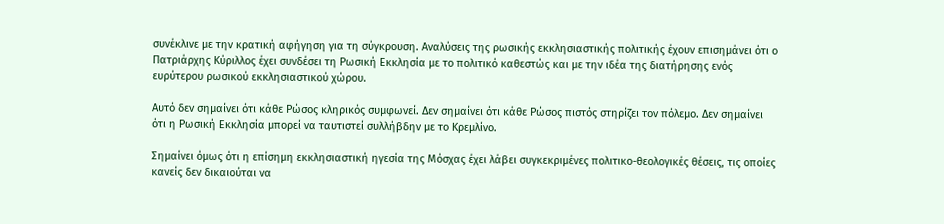συνέκλινε με την κρατική αφήγηση για τη σύγκρουση. Αναλύσεις της ρωσικής εκκλησιαστικής πολιτικής έχουν επισημάνει ότι ο Πατριάρχης Κύριλλος έχει συνδέσει τη Ρωσική Εκκλησία με το πολιτικό καθεστώς και με την ιδέα της διατήρησης ενός ευρύτερου ρωσικού εκκλησιαστικού χώρου.

Αυτό δεν σημαίνει ότι κάθε Ρώσος κληρικός συμφωνεί. Δεν σημαίνει ότι κάθε Ρώσος πιστός στηρίζει τον πόλεμο. Δεν σημαίνει ότι η Ρωσική Εκκλησία μπορεί να ταυτιστεί συλλήβδην με το Κρεμλίνο.

Σημαίνει όμως ότι η επίσημη εκκλησιαστική ηγεσία της Μόσχας έχει λάβει συγκεκριμένες πολιτικο-θεολογικές θέσεις, τις οποίες κανείς δεν δικαιούται να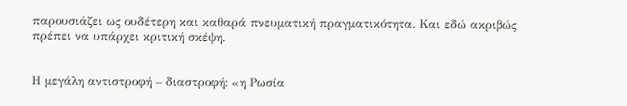παρουσιάζει ως ουδέτερη και καθαρά πνευματική πραγματικότητα. Και εδώ ακριβώς πρέπει να υπάρχει κριτική σκέψη.


Η μεγάλη αντιστροφή – διαστροφή: «η Ρωσία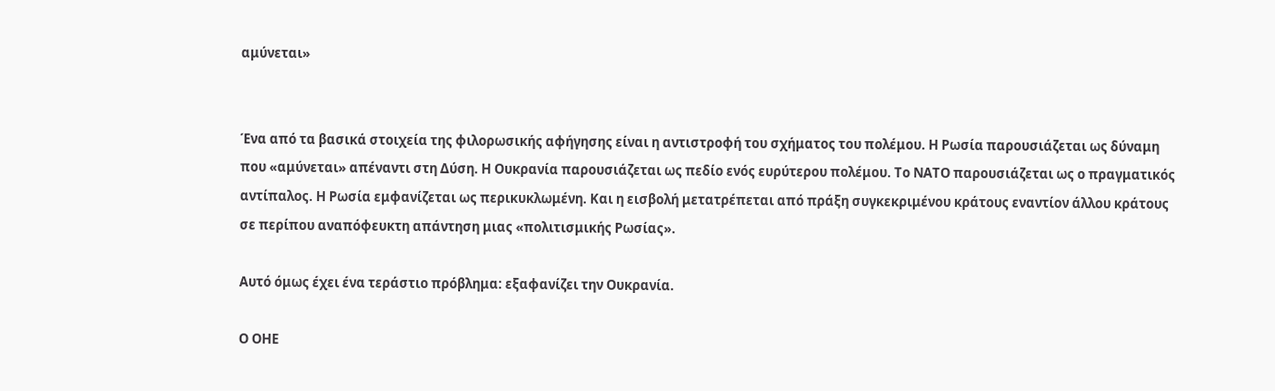αμύνεται»


Ένα από τα βασικά στοιχεία της φιλορωσικής αφήγησης είναι η αντιστροφή του σχήματος του πολέμου. Η Ρωσία παρουσιάζεται ως δύναμη που «αμύνεται» απέναντι στη Δύση. Η Ουκρανία παρουσιάζεται ως πεδίο ενός ευρύτερου πολέμου. Το ΝΑΤΟ παρουσιάζεται ως ο πραγματικός αντίπαλος. Η Ρωσία εμφανίζεται ως περικυκλωμένη. Και η εισβολή μετατρέπεται από πράξη συγκεκριμένου κράτους εναντίον άλλου κράτους σε περίπου αναπόφευκτη απάντηση μιας «πολιτισμικής Ρωσίας».

Αυτό όμως έχει ένα τεράστιο πρόβλημα: εξαφανίζει την Ουκρανία.

Ο ΟΗΕ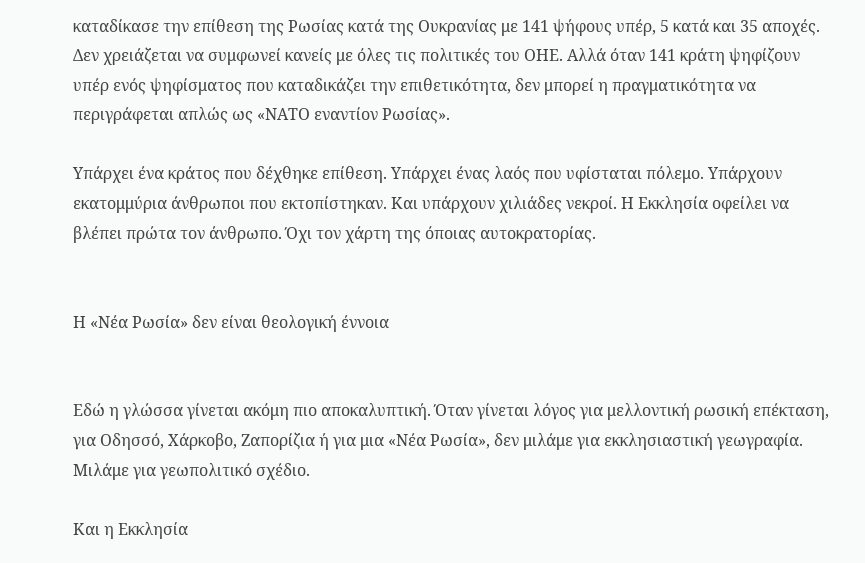καταδίκασε την επίθεση της Ρωσίας κατά της Ουκρανίας με 141 ψήφους υπέρ, 5 κατά και 35 αποχές. Δεν χρειάζεται να συμφωνεί κανείς με όλες τις πολιτικές του ΟΗΕ. Αλλά όταν 141 κράτη ψηφίζουν υπέρ ενός ψηφίσματος που καταδικάζει την επιθετικότητα, δεν μπορεί η πραγματικότητα να περιγράφεται απλώς ως «ΝΑΤΟ εναντίον Ρωσίας».

Υπάρχει ένα κράτος που δέχθηκε επίθεση. Υπάρχει ένας λαός που υφίσταται πόλεμο. Υπάρχουν εκατομμύρια άνθρωποι που εκτοπίστηκαν. Και υπάρχουν χιλιάδες νεκροί. Η Εκκλησία οφείλει να βλέπει πρώτα τον άνθρωπο. Όχι τον χάρτη της όποιας αυτοκρατορίας.


Η «Νέα Ρωσία» δεν είναι θεολογική έννοια


Εδώ η γλώσσα γίνεται ακόμη πιο αποκαλυπτική. Όταν γίνεται λόγος για μελλοντική ρωσική επέκταση, για Οδησσό, Χάρκοβο, Ζαπορίζια ή για μια «Νέα Ρωσία», δεν μιλάμε για εκκλησιαστική γεωγραφία. Μιλάμε για γεωπολιτικό σχέδιο.

Και η Εκκλησία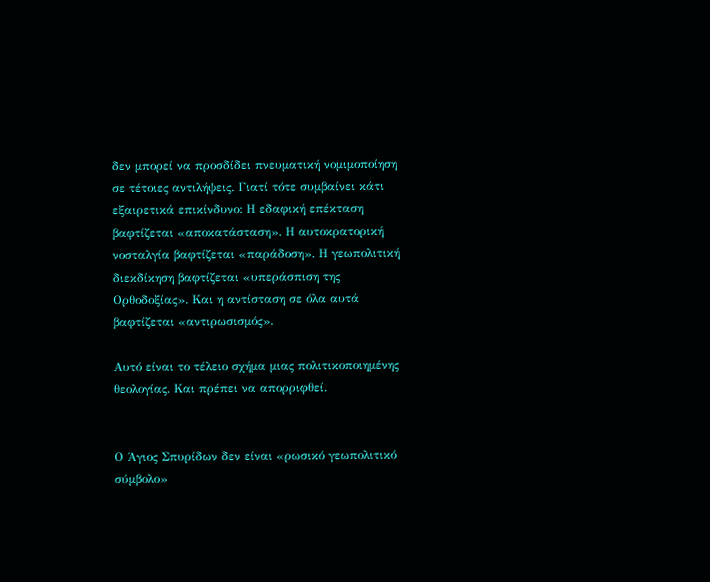δεν μπορεί να προσδίδει πνευματική νομιμοποίηση σε τέτοιες αντιλήψεις. Γιατί τότε συμβαίνει κάτι εξαιρετικά επικίνδυνο: Η εδαφική επέκταση βαφτίζεται «αποκατάσταση». Η αυτοκρατορική νοσταλγία βαφτίζεται «παράδοση». Η γεωπολιτική διεκδίκηση βαφτίζεται «υπεράσπιση της Ορθοδοξίας». Και η αντίσταση σε όλα αυτά βαφτίζεται «αντιρωσισμός».

Αυτό είναι το τέλειο σχήμα μιας πολιτικοποιημένης θεολογίας. Και πρέπει να απορριφθεί.


Ο Άγιος Σπυρίδων δεν είναι «ρωσικό γεωπολιτικό σύμβολο»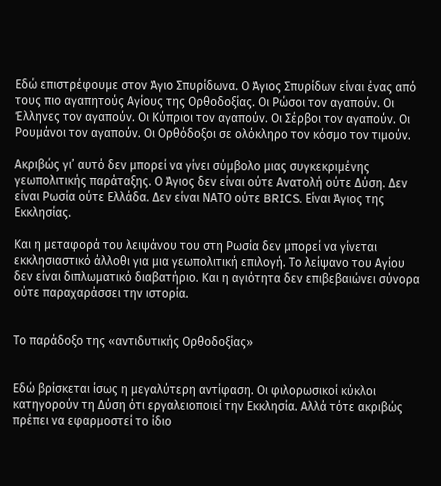Εδώ επιστρέφουμε στον Άγιο Σπυρίδωνα. Ο Άγιος Σπυρίδων είναι ένας από τους πιο αγαπητούς Αγίους της Ορθοδοξίας. Οι Ρώσοι τον αγαπούν. Οι Έλληνες τον αγαπούν. Οι Κύπριοι τον αγαπούν. Οι Σέρβοι τον αγαπούν. Οι Ρουμάνοι τον αγαπούν. Οι Ορθόδοξοι σε ολόκληρο τον κόσμο τον τιμούν.

Ακριβώς γι’ αυτό δεν μπορεί να γίνει σύμβολο μιας συγκεκριμένης γεωπολιτικής παράταξης. Ο Άγιος δεν είναι ούτε Ανατολή ούτε Δύση. Δεν είναι Ρωσία ούτε Ελλάδα. Δεν είναι ΝΑΤΟ ούτε BRICS. Είναι Άγιος της Εκκλησίας.

Και η μεταφορά του λειψάνου του στη Ρωσία δεν μπορεί να γίνεται εκκλησιαστικό άλλοθι για μια γεωπολιτική επιλογή. Το λείψανο του Αγίου δεν είναι διπλωματικό διαβατήριο. Και η αγιότητα δεν επιβεβαιώνει σύνορα ούτε παραχαράσσει την ιστορία.


Το παράδοξο της «αντιδυτικής Ορθοδοξίας»


Εδώ βρίσκεται ίσως η μεγαλύτερη αντίφαση. Οι φιλορωσικοί κύκλοι κατηγορούν τη Δύση ότι εργαλειοποιεί την Εκκλησία. Αλλά τότε ακριβώς πρέπει να εφαρμοστεί το ίδιο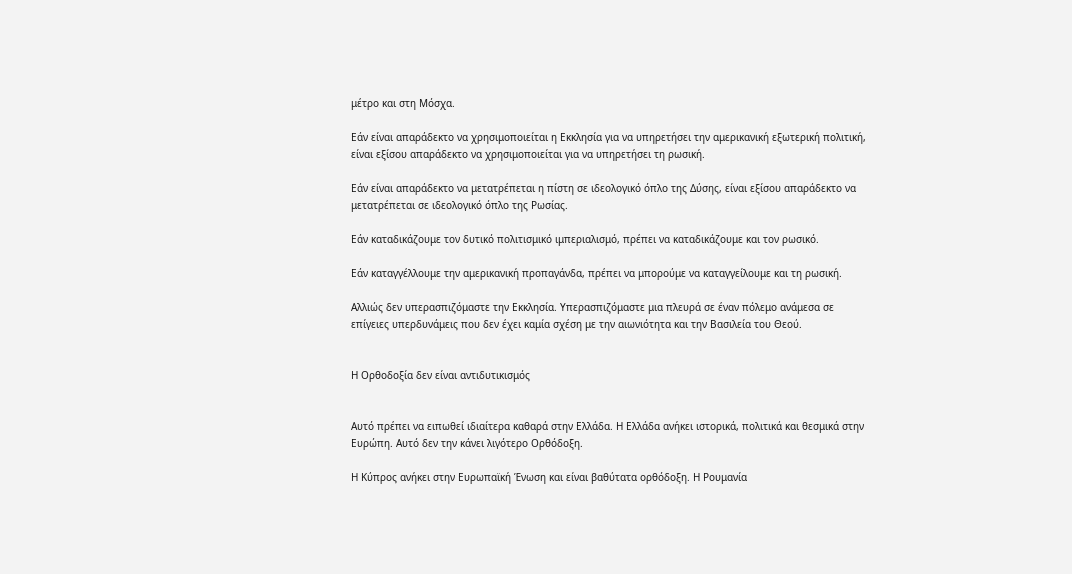μέτρο και στη Μόσχα.

Εάν είναι απαράδεκτο να χρησιμοποιείται η Εκκλησία για να υπηρετήσει την αμερικανική εξωτερική πολιτική, είναι εξίσου απαράδεκτο να χρησιμοποιείται για να υπηρετήσει τη ρωσική.

Εάν είναι απαράδεκτο να μετατρέπεται η πίστη σε ιδεολογικό όπλο της Δύσης, είναι εξίσου απαράδεκτο να μετατρέπεται σε ιδεολογικό όπλο της Ρωσίας.

Εάν καταδικάζουμε τον δυτικό πολιτισμικό ιμπεριαλισμό, πρέπει να καταδικάζουμε και τον ρωσικό.

Εάν καταγγέλλουμε την αμερικανική προπαγάνδα, πρέπει να μπορούμε να καταγγείλουμε και τη ρωσική.

Αλλιώς δεν υπερασπιζόμαστε την Εκκλησία. Υπερασπιζόμαστε μια πλευρά σε έναν πόλεμο ανάμεσα σε επίγειες υπερδυνάμεις που δεν έχει καμία σχέση με την αιωνιότητα και την Βασιλεία του Θεού.


Η Ορθοδοξία δεν είναι αντιδυτικισμός


Αυτό πρέπει να ειπωθεί ιδιαίτερα καθαρά στην Ελλάδα. Η Ελλάδα ανήκει ιστορικά, πολιτικά και θεσμικά στην Ευρώπη. Αυτό δεν την κάνει λιγότερο Ορθόδοξη.

Η Κύπρος ανήκει στην Ευρωπαϊκή Ένωση και είναι βαθύτατα ορθόδοξη. Η Ρουμανία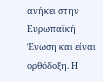ανήκει στην Ευρωπαϊκή Ένωση και είναι ορθόδοξη. Η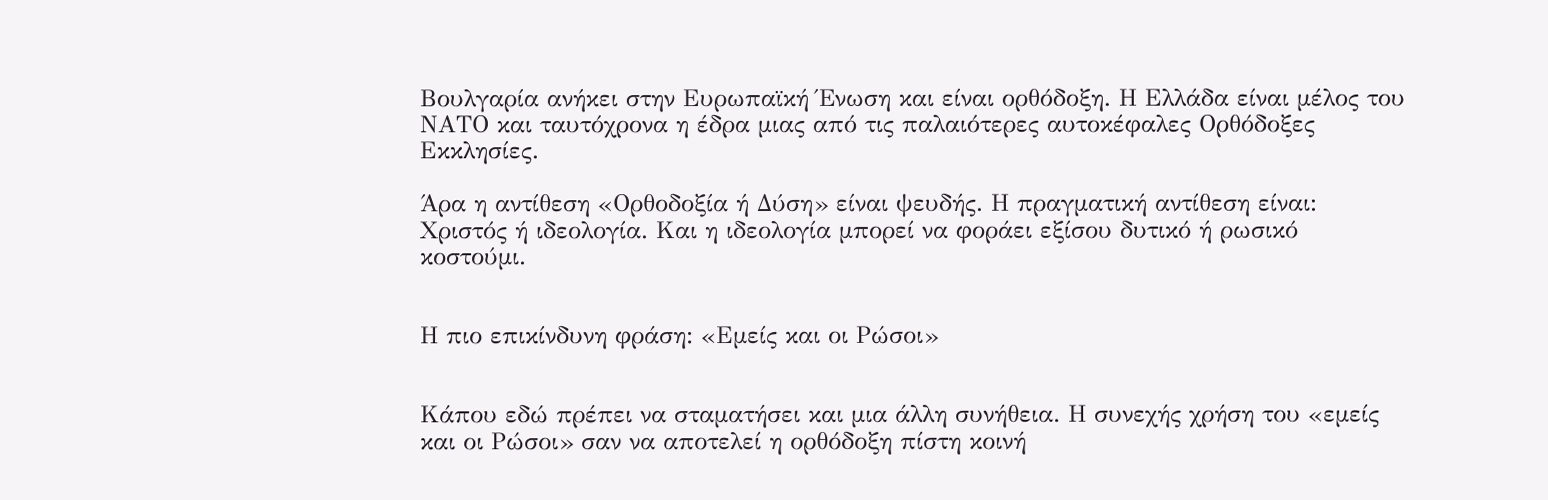Βουλγαρία ανήκει στην Ευρωπαϊκή Ένωση και είναι ορθόδοξη. Η Ελλάδα είναι μέλος του ΝΑΤΟ και ταυτόχρονα η έδρα μιας από τις παλαιότερες αυτοκέφαλες Ορθόδοξες Εκκλησίες.

Άρα η αντίθεση «Ορθοδοξία ή Δύση» είναι ψευδής. Η πραγματική αντίθεση είναι: Χριστός ή ιδεολογία. Και η ιδεολογία μπορεί να φοράει εξίσου δυτικό ή ρωσικό κοστούμι.


Η πιο επικίνδυνη φράση: «Εμείς και οι Ρώσοι»


Κάπου εδώ πρέπει να σταματήσει και μια άλλη συνήθεια. Η συνεχής χρήση του «εμείς και οι Ρώσοι» σαν να αποτελεί η ορθόδοξη πίστη κοινή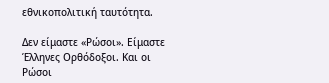εθνικοπολιτική ταυτότητα.

Δεν είμαστε «Ρώσοι». Είμαστε Έλληνες Ορθόδοξοι. Και οι Ρώσοι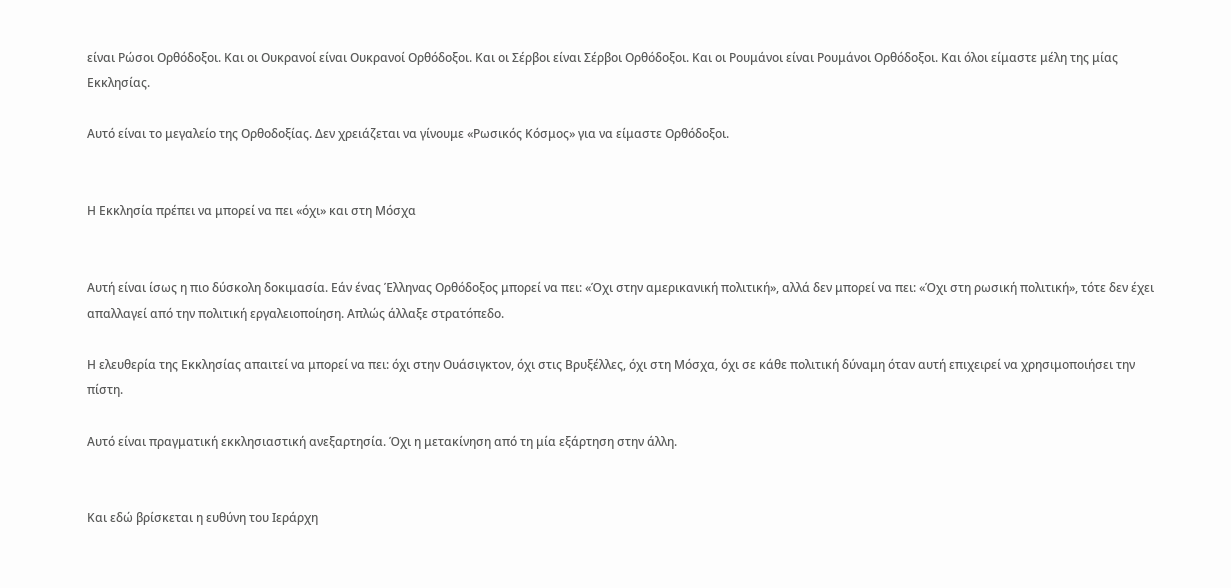είναι Ρώσοι Ορθόδοξοι. Και οι Ουκρανοί είναι Ουκρανοί Ορθόδοξοι. Και οι Σέρβοι είναι Σέρβοι Ορθόδοξοι. Και οι Ρουμάνοι είναι Ρουμάνοι Ορθόδοξοι. Και όλοι είμαστε μέλη της μίας Εκκλησίας.

Αυτό είναι το μεγαλείο της Ορθοδοξίας. Δεν χρειάζεται να γίνουμε «Ρωσικός Κόσμος» για να είμαστε Ορθόδοξοι.


Η Εκκλησία πρέπει να μπορεί να πει «όχι» και στη Μόσχα


Αυτή είναι ίσως η πιο δύσκολη δοκιμασία. Εάν ένας Έλληνας Ορθόδοξος μπορεί να πει: «Όχι στην αμερικανική πολιτική», αλλά δεν μπορεί να πει: «Όχι στη ρωσική πολιτική», τότε δεν έχει απαλλαγεί από την πολιτική εργαλειοποίηση. Απλώς άλλαξε στρατόπεδο.

Η ελευθερία της Εκκλησίας απαιτεί να μπορεί να πει: όχι στην Ουάσιγκτον, όχι στις Βρυξέλλες, όχι στη Μόσχα, όχι σε κάθε πολιτική δύναμη όταν αυτή επιχειρεί να χρησιμοποιήσει την πίστη.

Αυτό είναι πραγματική εκκλησιαστική ανεξαρτησία. Όχι η μετακίνηση από τη μία εξάρτηση στην άλλη.


Και εδώ βρίσκεται η ευθύνη του Ιεράρχη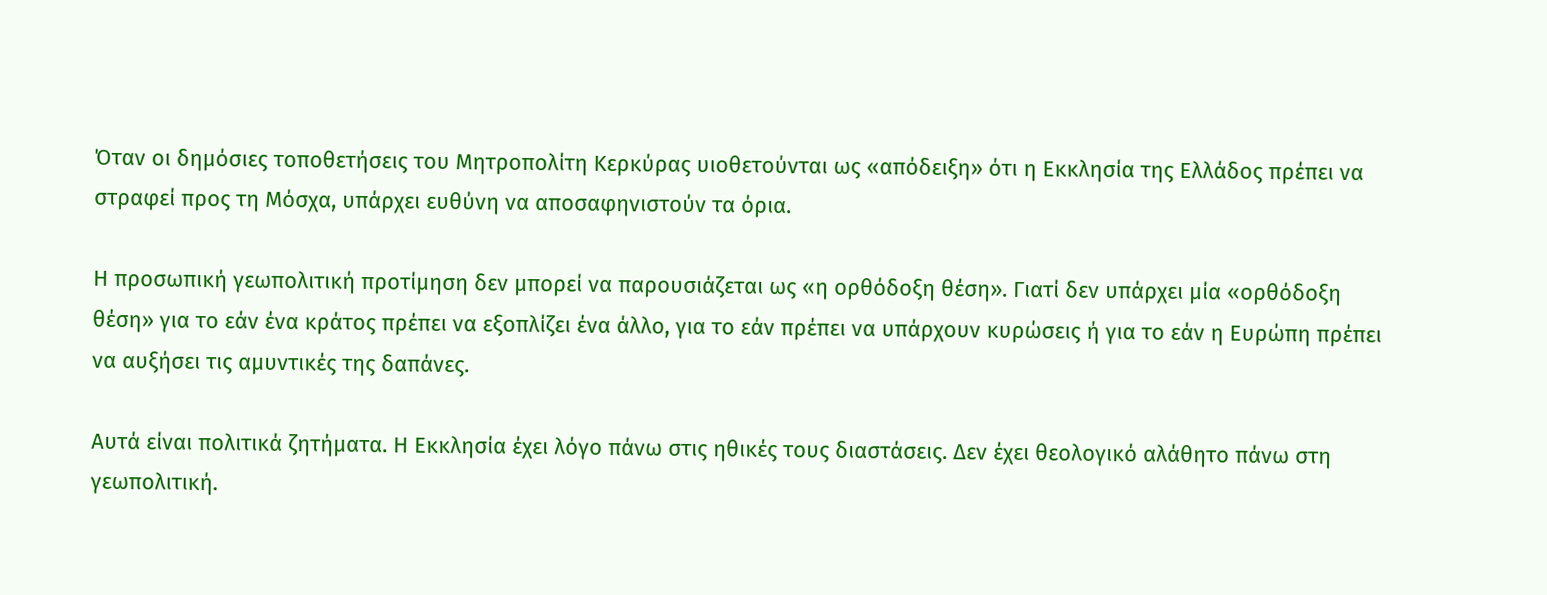Όταν οι δημόσιες τοποθετήσεις του Μητροπολίτη Κερκύρας υιοθετούνται ως «απόδειξη» ότι η Εκκλησία της Ελλάδος πρέπει να στραφεί προς τη Μόσχα, υπάρχει ευθύνη να αποσαφηνιστούν τα όρια.

Η προσωπική γεωπολιτική προτίμηση δεν μπορεί να παρουσιάζεται ως «η ορθόδοξη θέση». Γιατί δεν υπάρχει μία «ορθόδοξη θέση» για το εάν ένα κράτος πρέπει να εξοπλίζει ένα άλλο, για το εάν πρέπει να υπάρχουν κυρώσεις ή για το εάν η Ευρώπη πρέπει να αυξήσει τις αμυντικές της δαπάνες.

Αυτά είναι πολιτικά ζητήματα. Η Εκκλησία έχει λόγο πάνω στις ηθικές τους διαστάσεις. Δεν έχει θεολογικό αλάθητο πάνω στη γεωπολιτική.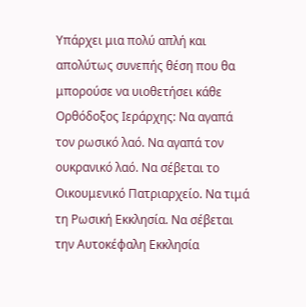Υπάρχει μια πολύ απλή και απολύτως συνεπής θέση που θα μπορούσε να υιοθετήσει κάθε Ορθόδοξος Ιεράρχης: Να αγαπά τον ρωσικό λαό. Να αγαπά τον ουκρανικό λαό. Να σέβεται το Οικουμενικό Πατριαρχείο. Να τιμά τη Ρωσική Εκκλησία. Να σέβεται την Αυτοκέφαλη Εκκλησία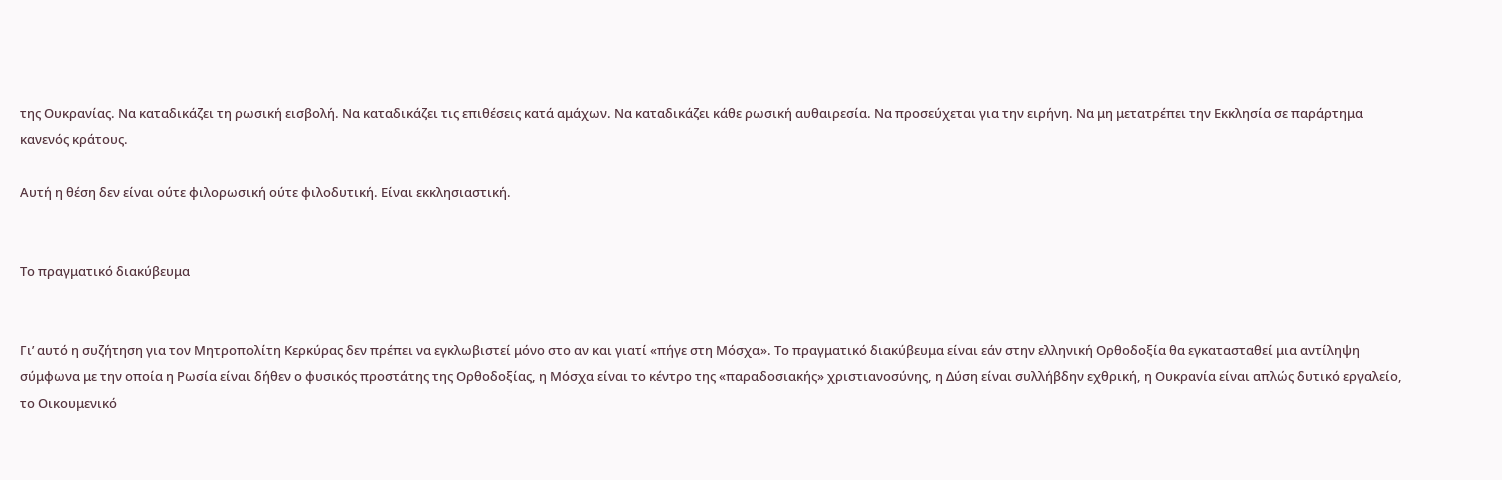της Ουκρανίας. Να καταδικάζει τη ρωσική εισβολή. Να καταδικάζει τις επιθέσεις κατά αμάχων. Να καταδικάζει κάθε ρωσική αυθαιρεσία. Να προσεύχεται για την ειρήνη. Να μη μετατρέπει την Εκκλησία σε παράρτημα κανενός κράτους.

Αυτή η θέση δεν είναι ούτε φιλορωσική ούτε φιλοδυτική. Είναι εκκλησιαστική.


Το πραγματικό διακύβευμα


Γι’ αυτό η συζήτηση για τον Μητροπολίτη Κερκύρας δεν πρέπει να εγκλωβιστεί μόνο στο αν και γιατί «πήγε στη Μόσχα». Το πραγματικό διακύβευμα είναι εάν στην ελληνική Ορθοδοξία θα εγκατασταθεί μια αντίληψη σύμφωνα με την οποία η Ρωσία είναι δήθεν ο φυσικός προστάτης της Ορθοδοξίας, η Μόσχα είναι το κέντρο της «παραδοσιακής» χριστιανοσύνης, η Δύση είναι συλλήβδην εχθρική, η Ουκρανία είναι απλώς δυτικό εργαλείο, το Οικουμενικό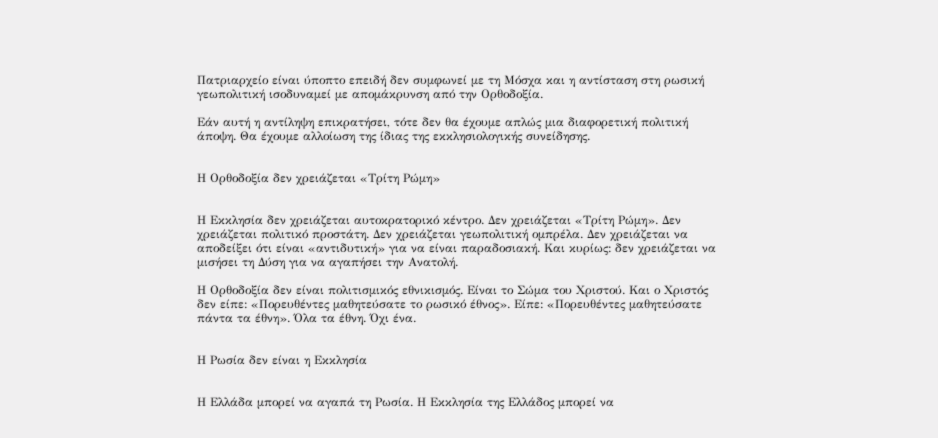Πατριαρχείο είναι ύποπτο επειδή δεν συμφωνεί με τη Μόσχα και η αντίσταση στη ρωσική γεωπολιτική ισοδυναμεί με απομάκρυνση από την Ορθοδοξία.

Εάν αυτή η αντίληψη επικρατήσει, τότε δεν θα έχουμε απλώς μια διαφορετική πολιτική άποψη. Θα έχουμε αλλοίωση της ίδιας της εκκλησιολογικής συνείδησης.


Η Ορθοδοξία δεν χρειάζεται «Τρίτη Ρώμη»


Η Εκκλησία δεν χρειάζεται αυτοκρατορικό κέντρο. Δεν χρειάζεται «Τρίτη Ρώμη». Δεν χρειάζεται πολιτικό προστάτη. Δεν χρειάζεται γεωπολιτική ομπρέλα. Δεν χρειάζεται να αποδείξει ότι είναι «αντιδυτική» για να είναι παραδοσιακή. Και κυρίως: δεν χρειάζεται να μισήσει τη Δύση για να αγαπήσει την Ανατολή.

Η Ορθοδοξία δεν είναι πολιτισμικός εθνικισμός. Είναι το Σώμα του Χριστού. Και ο Χριστός δεν είπε: «Πορευθέντες μαθητεύσατε το ρωσικό έθνος». Είπε: «Πορευθέντες μαθητεύσατε πάντα τα έθνη». Όλα τα έθνη. Όχι ένα.


Η Ρωσία δεν είναι η Εκκλησία


Η Ελλάδα μπορεί να αγαπά τη Ρωσία. Η Εκκλησία της Ελλάδος μπορεί να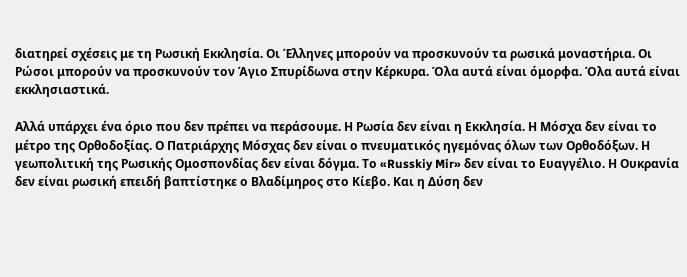διατηρεί σχέσεις με τη Ρωσική Εκκλησία. Οι Έλληνες μπορούν να προσκυνούν τα ρωσικά μοναστήρια. Οι Ρώσοι μπορούν να προσκυνούν τον Άγιο Σπυρίδωνα στην Κέρκυρα. Όλα αυτά είναι όμορφα. Όλα αυτά είναι εκκλησιαστικά.

Αλλά υπάρχει ένα όριο που δεν πρέπει να περάσουμε. Η Ρωσία δεν είναι η Εκκλησία. Η Μόσχα δεν είναι το μέτρο της Ορθοδοξίας. Ο Πατριάρχης Μόσχας δεν είναι ο πνευματικός ηγεμόνας όλων των Ορθοδόξων. Η γεωπολιτική της Ρωσικής Ομοσπονδίας δεν είναι δόγμα. Το «Russkiy Mir» δεν είναι το Ευαγγέλιο. Η Ουκρανία δεν είναι ρωσική επειδή βαπτίστηκε ο Βλαδίμηρος στο Κίεβο. Και η Δύση δεν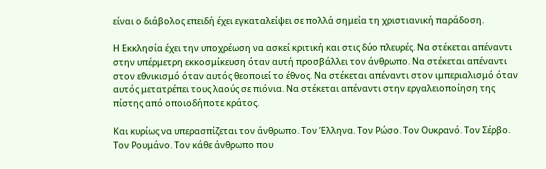είναι ο διάβολος επειδή έχει εγκαταλείψει σε πολλά σημεία τη χριστιανική παράδοση.

Η Εκκλησία έχει την υποχρέωση να ασκεί κριτική και στις δύο πλευρές. Να στέκεται απέναντι στην υπέρμετρη εκκοσμίκευση όταν αυτή προσβάλλει τον άνθρωπο. Να στέκεται απέναντι στον εθνικισμό όταν αυτός θεοποιεί το έθνος. Να στέκεται απέναντι στον ιμπεριαλισμό όταν αυτός μετατρέπει τους λαούς σε πιόνια. Να στέκεται απέναντι στην εργαλειοποίηση της πίστης από οποιοδήποτε κράτος.

Και κυρίως να υπερασπίζεται τον άνθρωπο. Τον Έλληνα. Τον Ρώσο. Τον Ουκρανό. Τον Σέρβο. Τον Ρουμάνο. Τον κάθε άνθρωπο που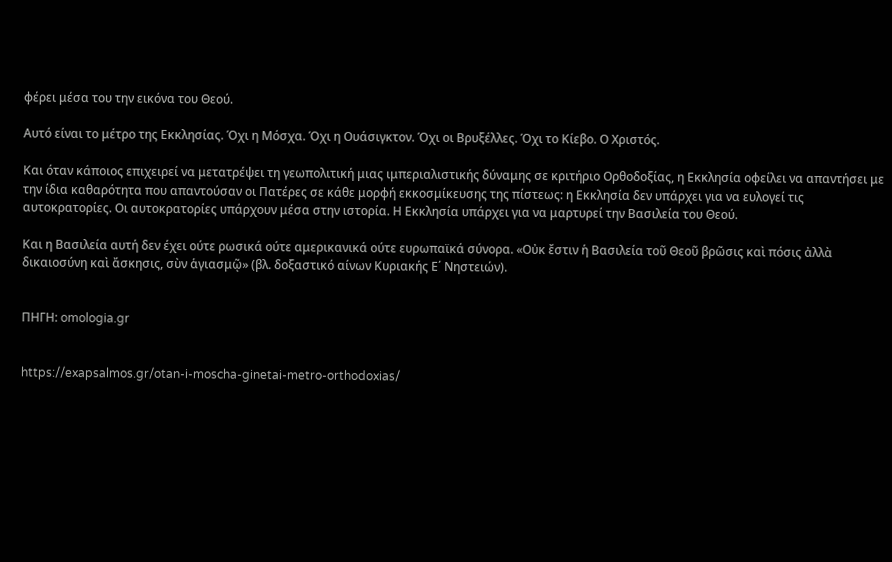φέρει μέσα του την εικόνα του Θεού.

Αυτό είναι το μέτρο της Εκκλησίας. Όχι η Μόσχα. Όχι η Ουάσιγκτον. Όχι οι Βρυξέλλες. Όχι το Κίεβο. Ο Χριστός.

Και όταν κάποιος επιχειρεί να μετατρέψει τη γεωπολιτική μιας ιμπεριαλιστικής δύναμης σε κριτήριο Ορθοδοξίας, η Εκκλησία οφείλει να απαντήσει με την ίδια καθαρότητα που απαντούσαν οι Πατέρες σε κάθε μορφή εκκοσμίκευσης της πίστεως: η Εκκλησία δεν υπάρχει για να ευλογεί τις αυτοκρατορίες. Οι αυτοκρατορίες υπάρχουν μέσα στην ιστορία. Η Εκκλησία υπάρχει για να μαρτυρεί την Βασιλεία του Θεού.

Και η Βασιλεία αυτή δεν έχει ούτε ρωσικά ούτε αμερικανικά ούτε ευρωπαϊκά σύνορα. «Οὐκ ἔστιν ἡ Βασιλεία τοῦ Θεοῦ βρῶσις καὶ πόσις ἀλλὰ δικαιοσύνη καὶ ἄσκησις, σὺν ἁγιασμῷ» (βλ. δοξαστικό αίνων Κυριακής Ε΄ Νηστειών).


ΠΗΓΗ: omologia.gr


https://exapsalmos.gr/otan-i-moscha-ginetai-metro-orthodoxias/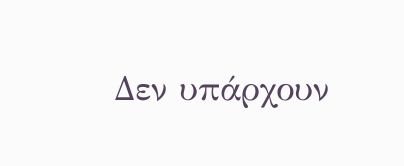Δεν υπάρχουν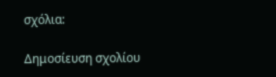σχόλια:

Δημοσίευση σχολίου